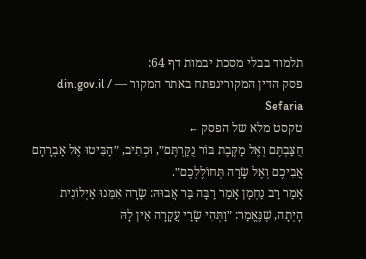תלמוד בבלי מסכת יבמות דף 64:
פסק הדין המקורינפתח באתר המקור — din.gov.il / Sefaria
טקסט מלא של הפסק ←
חֻצַּבְתֶּם וְאֶל מַקֶּבֶת בּוֹר נֻקַּרְתֶּם״, וּכְתִיב, ״הַבִּיטוּ אֶל אַבְרָהָם אֲבִיכֶם וְאֶל שָׂרָה תְּחוֹלֶלְכֶם״.
אָמַר רַב נַחְמָן אָמַר רַבָּה בַּר אֲבוּהּ: שָׂרָה אִמֵּנוּ אַיְלוֹנִית הָיְתָה, שֶׁנֶּאֱמַר: ״וַתְּהִי שָׂרַי עֲקָרָה אֵין לָהּ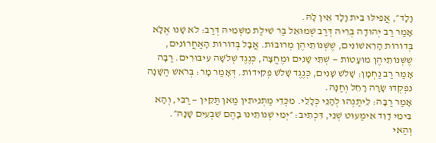וָלָד״, אֲפִילּוּ בֵּית וָלָד אֵין לָהּ.
אָמַר רַב יְהוּדָה בְּרֵיהּ דְּרַב שְׁמוּאֵל בַּר שִׁילַת מִשְּׁמֵיהּ דְּרַב: לֹא שָׁנוּ אֶלָּא בְּדוֹרוֹת הָרִאשׁוֹנִים, שֶׁשְּׁנוֹתֵיהֶן מְרוּבּוֹת. אֲבָל בְּדוֹרוֹת הָאַחֲרוֹנִים, שֶׁשְּׁנוֹתֵיהֶן מוּעָטוֹת — שְׁתֵּי שָׁנִים וּמֶחֱצָה, כְּנֶגֶד שְׁלֹשָׁה עִיבּוּרִים. רַבָּה אָמַר רַב נַחְמָן: שָׁלֹשׁ שָׁנִים, כְּנֶגֶד שָׁלֹשׁ פְּקִידוֹת. דְּאָמַר מָר: בְּרֹאשׁ הַשָּׁנָה נִפְקְדוּ שָׂרָה רָחֵל וְחַנָּה.
אָמַר רַבָּה: לֵיתַנְהוּ לְהָנֵי כְּלָלֵי. מִכְּדֵי מַתְנִיתִין מַאן תַּקֵּין — רַבִּי, וְהָא בִּימֵי דָוִד אִימַּעוּט שְׁנֵי, דִּכְתִיב: ״יְמֵי שְׁנוֹתֵינוּ בָהֶם שִׁבְעִים שָׁנָה״.
וְהַאי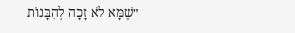״שֶׁמָּא לֹא זָכָה לְהִבָּנוֹת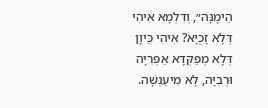הֵימֶנָּה״, וְדִלְמָא אִיהִי דְּלָא זָכְיָא? אִיהִי כֵּיוָן דְּלָא מְפַקְּדָא אַפְּרִיָּה וּרְבִיָּה, לָא מִיעַנְשָׁה.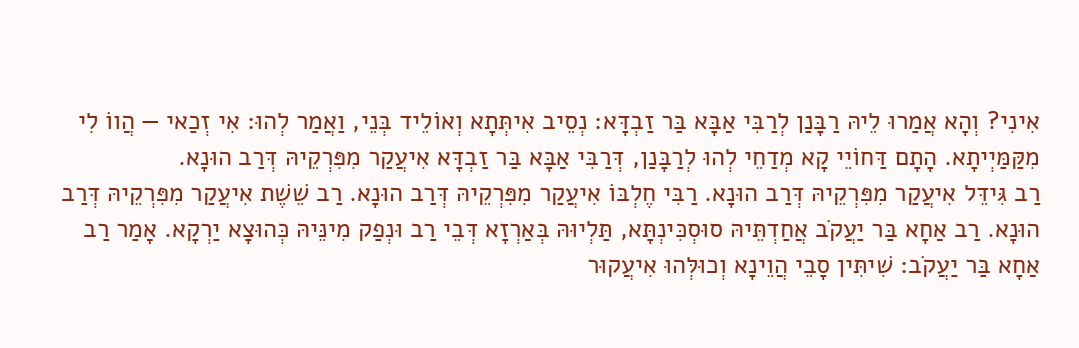אִינִי? וְהָא אֲמַרוּ לֵיהּ רַבָּנַן לְרַבִּי אַבָּא בַּר זַבְדָּא: נְסֵיב אִיתְּתָא וְאוֹלֵיד בְּנֵי, וַאֲמַר לְהוּ: אִי זְכַאי — הֲווֹ לִי מִקַּמַּיְיתָא. הָתָם דַּחוֹיֵי קָא מְדַחֵי לְהוּ לְרַבָּנַן, דְּרַבִּי אַבָּא בַּר זַבְדָּא אִיעֲקַר מִפִּרְקֵיהּ דְּרַב הוּנָא.
רַב גִּידֵּל אִיעֲקַר מִפִּרְקֵיהּ דְּרַב הוּנָא. רַבִּי חֶלְבּוֹ אִיעֲקַר מִפִּרְקֵיהּ דְּרַב הוּנָא. רַב שֵׁשֶׁת אִיעֲקַר מִפִּרְקֵיהּ דְּרַב הוּנָא. רַב אַחָא בַּר יַעֲקֹב אֲחַדְתֵּיהּ סוּסְכִּינְתָּא, תַּלְיוּהּ בְּאַרְזָא דְּבֵי רַב וּנְפַק מִינֵּיהּ כְּהוּצָא יַרְקָא. אָמַר רַב אַחָא בַּר יַעֲקֹב: שִׁיתִּין סָבֵי הֲוֵינָא וְכוּלְּהוּ אִיעֲקוּר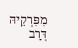מִפִּרְקֵיהּ דְּרַב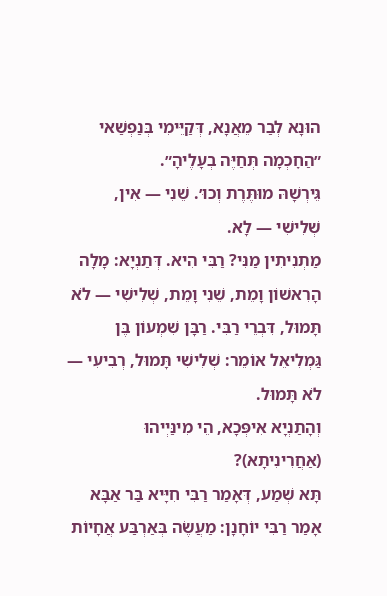הוּנָא לְבַר מֵאֲנָא, דְּקַיֵּימִי בְּנַפְשַׁאי ״הַחׇכְמָה תְּחַיֶּה בְעָלֶיהָ״.
גֵּירְשָׁהּ מוּתֶּרֶת וְכוּ׳. שֵׁנִי — אִין, שְׁלִישִׁי — לָא.
מַתְנִיתִין מַנִּי? רַבִּי הִיא. דְּתַנְיָא: מָלָה הָרִאשׁוֹן וָמֵת, שֵׁנִי וָמֵת, שְׁלִישִׁי — לֹא תָּמוּל, דִּבְרֵי רַבִּי. רַבָּן שִׁמְעוֹן בֶּן גַּמְלִיאֵל אוֹמֵר: שְׁלִישִׁי תָּמוּל, רְבִיעִי — לֹא תָּמוּל.
וְהָתַנְיָא אִיפְּכָא, הֵי מִינַּיְיהוּ (אַחֲרִינִיתָא)?
תָּא שְׁמַע, דְּאָמַר רַבִּי חִיָּיא בַּר אַבָּא אָמַר רַבִּי יוֹחָנָן: מַעֲשֶׂה בְּאַרְבַּע אֲחָיוֹת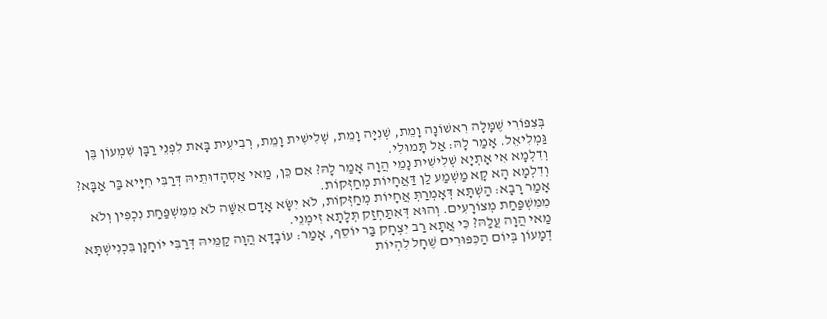בְּצִפּוֹרִי שֶׁמָּלָה רִאשׁוֹנָה וָמֵת, שְׁנִיָּה וָמֵת, שְׁלִישִׁית וָמֵת, רְבִיעִית בָּאת לִפְנֵי רַבָּן שִׁמְעוֹן בֶּן גַּמְלִיאֵל. אָמַר לָהּ: אַל תָּמוּלִי.
וְדִלְמָא אִי אָתְיָא שְׁלִישִׁית נָמֵי הֲוָה אָמַר לָהּ? אִם כֵּן, מַאי אַסְהָדוּתֵיהּ דְּרַבִּי חִיָּיא בַּר אַבָּא? וְדִלְמָא הָא קָא מַשְׁמַע לַן דַּאֲחָיוֹת מְחַזְּקוֹת.
אָמַר רָבָא: הַשְׁתָּא דְּאָמְרַתְּ אֲחָיוֹת מְחַזְּקוֹת, לֹא יִשָּׂא אָדָם אִשָּׁה לֹא מִמִּשְׁפַּחַת נִכְפִּין וְלֹא מִמִּשְׁפַּחַת מְצוֹרָעִים. וְהוּא דְּאִתַּחְזַק תְּלָתָא זִימְנֵי.
מַאי הֲוָה עֲלַהּ? כִּי אֲתָא רַב יִצְחָק בַּר יוֹסֵף, אָמַר: עוֹבָדָא הֲוָה קַמֵּיהּ דְּרַבִּי יוֹחָנָן בִּכְנִישְׁתָּא דְמָעוֹן בְּיוֹם הַכִּפּוּרִים שֶׁחָל לִהְיוֹת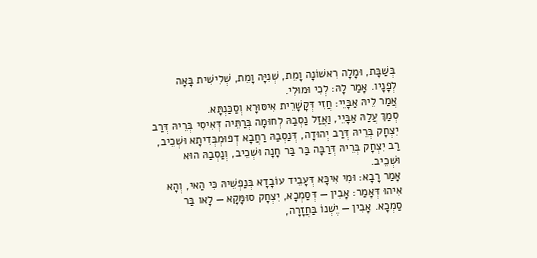בְּשַׁבָּת, וּמָלָה רִאשׁוֹנָה וָמֵת, שְׁנִיָּה וָמֵת, שְׁלִישִׁית בָּאָה לְפָנָיו. אָמַר לָהּ: לְכִי וּמוּלִי.
אֲמַר לֵיהּ אַבָּיֵי: חֲזִי דְּקָשָׁרֵית אִיסּוּרָא וְסַכַּנְתָּא.
סְמַךְ עֲלַהּ אַבָּיֵי, וַאֲזַל נַסְבַהּ לְחוּמָה בְּרַתֵּיה דְּאִיסִי בְּרֵיהּ דְּרַב יִצְחָק בְּרֵיהּ דְּרַב יְהוּדָה, דְּנַסְבַהּ רַחֲבָא דְפוּמְבְּדִיתָא וּשְׁכֵיב, רַב יִצְחָק בְּרֵיהּ דְּרַבָּה בַּר בַּר חָנָה וּשְׁכֵיב, וְנַסְבַהּ הוּא וּשְׁכֵיב.
אָמַר רָבָא: וּמִי אִיכָּא דְּעָבֵיד עוֹבָדָא בְּנַפְשֵׁיהּ כִּי הַאי, וְהָא אִיהוּ דְּאָמַר: אָבִין — דְּסַמְכָא, יִצְחָק סוּמָּקָא — לָאו בַּר סַמְכָא. אָבִין — יֶשְׁנוֹ בַּחֲזָרָה,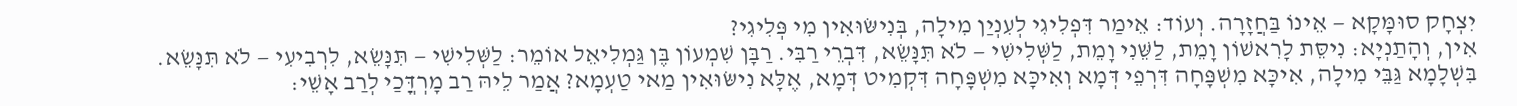יִצְחָק סוּמָּקָא — אֵינוֹ בַּחֲזָרָה. וְעוֹד: אֵימַר דִּפְלִיגִי לְעִנְיַן מִילָה, בְּנִישּׂוּאִין מִי פְּלִיגִי?
אִין, וְהָתַנְיָא: נִיסֵּת לָרִאשׁוֹן וָמֵת, לַשֵּׁנִי וָמֵת, לַשְּׁלִישִׁי — לֹא תִּנָּשֵׂא, דִּבְרֵי רַבִּי. רַבָּן שִׁמְעוֹן בֶּן גַּמְלִיאֵל אוֹמֵר: לַשְּׁלִישִׁי — תִּנָּשֵׂא, לִרְבִיעִי — לֹא תִּנָּשֵׂא.
בִּשְׁלָמָא גַּבֵּי מִילָה, אִיכָּא מִשְׁפָּחָה דִּרְפֵי דְּמָא וְאִיכָּא מִשְׁפָּחָה דִּקְמִיט דְּמָא, אֶלָּא נִישּׂוּאִין מַאי טַעְמָא? אֲמַר לֵיהּ רַב מָרְדֳּכַי לְרַב אָשֵׁי: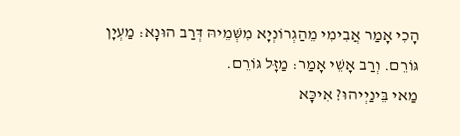הָכִי אָמַר אֲבִימִי מֵהַגְרוֹנְיָא מִשְּׁמֵיהּ דְּרַב הוּנָא: מַעְיָן גּוֹרֵם. וְרַב אָשֵׁי אָמַר: מַזָּל גּוֹרֵם.
מַאי בֵּינַיְיהוּ? אִיכָּא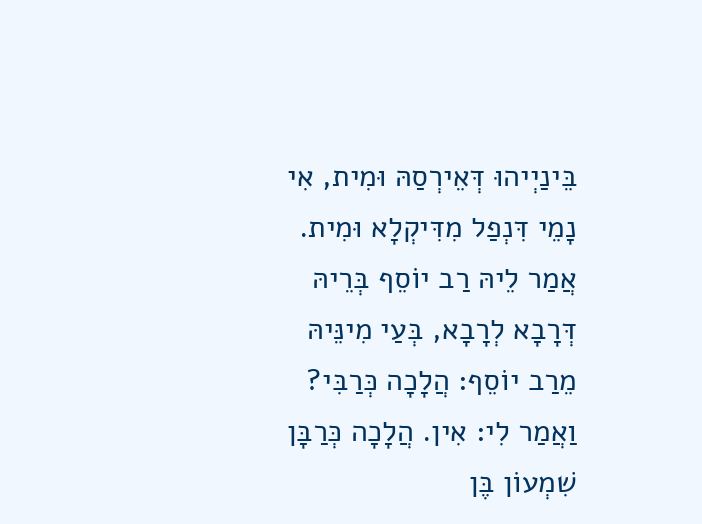בֵּינַיְיהוּ דְּאֵירְסַהּ וּמִית, אִי נָמֵי דִּנְפַל מִדִּיקְלָא וּמִית.
אֲמַר לֵיהּ רַב יוֹסֵף בְּרֵיהּ דְּרָבָא לְרָבָא, בְּעַי מִינֵּיהּ מֵרַב יוֹסֵף: הֲלָכָה כְּרַבִּי? וַאֲמַר לִי: אִין. הֲלָכָה כְּרַבָּן שִׁמְעוֹן בֶּן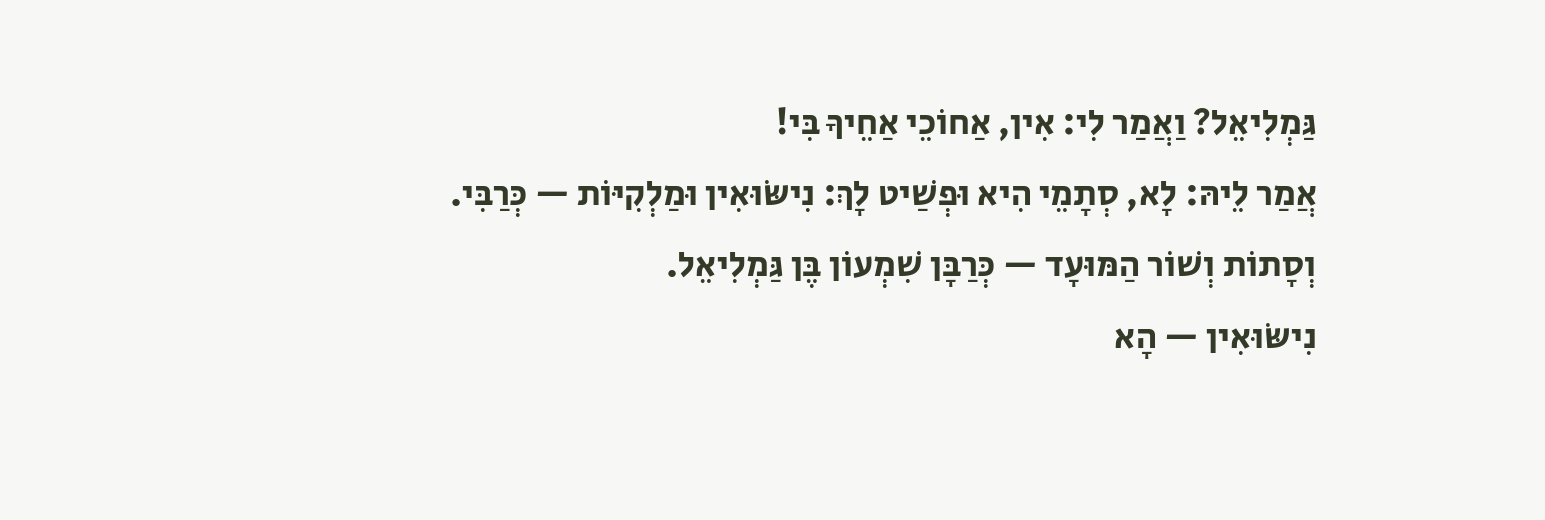גַּמְלִיאֵל? וַאֲמַר לִי: אִין, אַחוֹכֵי אַחֵיךָ בִּי!
אֲמַר לֵיהּ: לָא, סְתָמֵי הִיא וּפְשַׁיט לָךְ: נִישּׂוּאִין וּמַלְקִיּוֹת — כְּרַבִּי. וְסָתוֹת וְשׁוֹר הַמּוּעָד — כְּרַבָּן שִׁמְעוֹן בֶּן גַּמְלִיאֵל.
נִישּׂוּאִין — הָא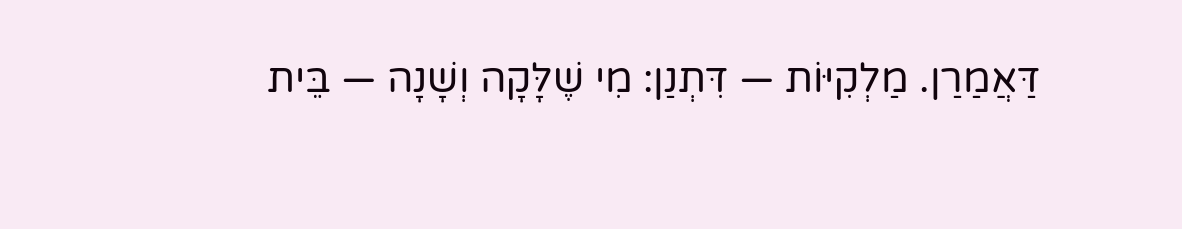דַּאֲמַרַן. מַלְקִיּוֹת — דִּתְנַן: מִי שֶׁלָּקָה וְשָׁנָה — בֵּית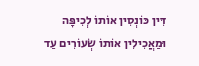דִּין כּוֹנְסִין אוֹתוֹ לְכִיפָּה וּמַאֲכִילִין אוֹתוֹ שְׂעוֹרִים עַד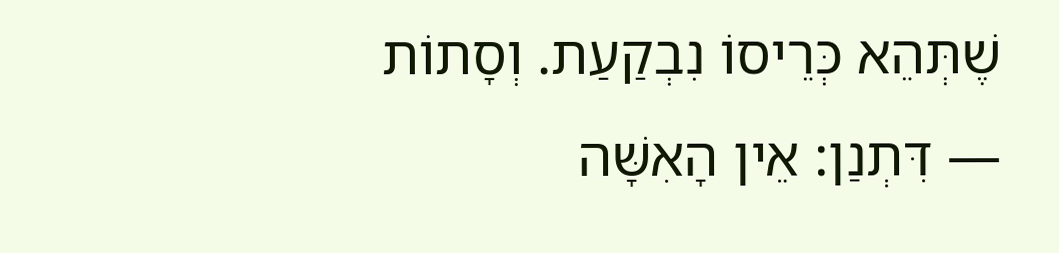שֶׁתְּהֵא כְּרֵיסוֹ נִבְקַעַת. וְסָתוֹת — דִּתְנַן: אֵין הָאִשָּׁה